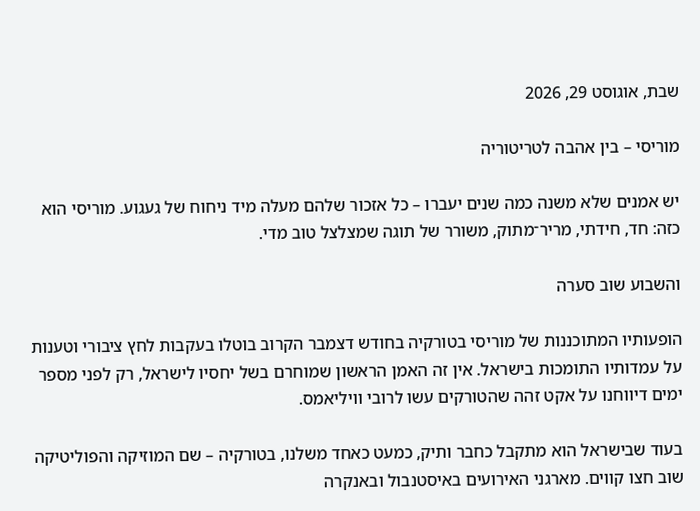שבת, אוגוסט 29, 2026

מוריסי – בין אהבה לטריטוריה

יש אמנים שלא משנה כמה שנים יעברו – כל אזכור שלהם מעלה מיד ניחוח של געגוע. מוריסי הוא כזה: חד, חידתי, מריר־מתוק, משורר של תוגה שמצלצל טוב מדי.

והשבוע שוב סערה

הופעותיו המתוכננות של מוריסי בטורקיה בחודש דצמבר הקרוב בוטלו בעקבות לחץ ציבורי וטענות על עמדותיו התומכות בישראל. אין זה האמן הראשון שמוחרם בשל יחסיו לישראל, רק לפני מספר ימים דיווחנו על אקט זהה שהטורקים עשו לרובי וויליאמס.

בעוד שבישראל הוא מתקבל כחבר ותיק, כמעט כאחד משלנו, בטורקיה – שם המוזיקה והפוליטיקה שוב חצו קווים. מארגני האירועים באיסטנבול ובאנקרה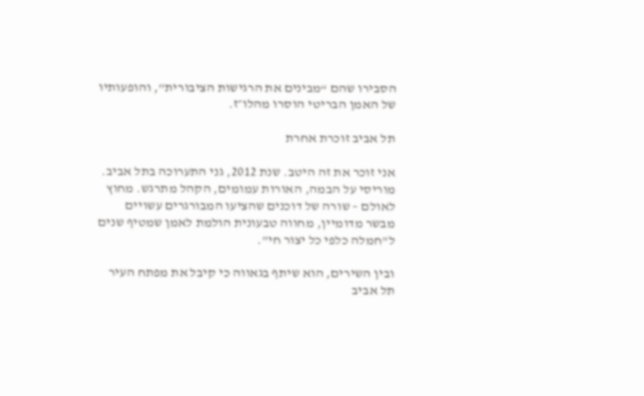הסבירו שהם “מבינים את הרגישות הציבורית”, והופעותיו של האמן הבריטי הוסרו מהלו״ז.

תל אביב זוכרת אחרת

אני זוכר את זה היטב. שנת 2012, גני התערוכה בתל אביב. מוריסי על הבמה, האורות עמומים, הקהל מתרגש. מחוץ לאולם – שורה של דוכנים שהציעו המבורגרים עשויים מבשר מדומיין, מחווה טבעונית הולמת לאמן שמטיף שנים ל"חמלה כלפי כל יצור חי".

ובין השירים, הוא שיתף בגאווה כי קיבל את מפתח העיר תל אביב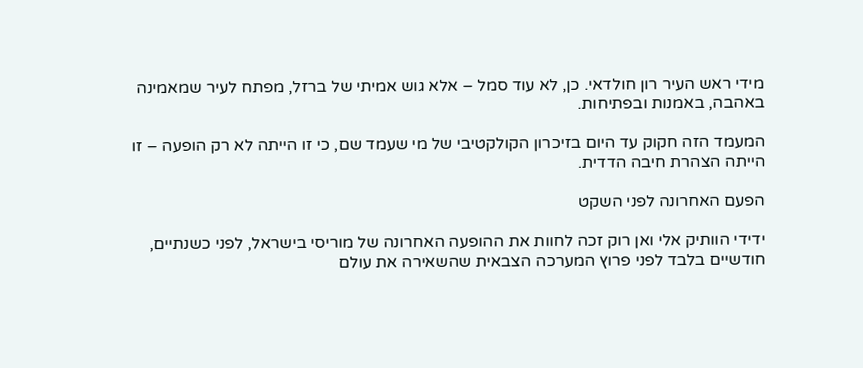מידי ראש העיר רון חולדאי. כן, לא עוד סמל – אלא גוש אמיתי של ברזל, מפתח לעיר שמאמינה באהבה, באמנות ובפתיחות.

המעמד הזה חקוק עד היום בזיכרון הקולקטיבי של מי שעמד שם, כי זו הייתה לא רק הופעה – זו הייתה הצהרת חיבה הדדית.

הפעם האחרונה לפני השקט

ידידי הוותיק אלי ואן רוק זכה לחוות את ההופעה האחרונה של מוריסי בישראל, לפני כשנתיים, חודשיים בלבד לפני פרוץ המערכה הצבאית שהשאירה את עולם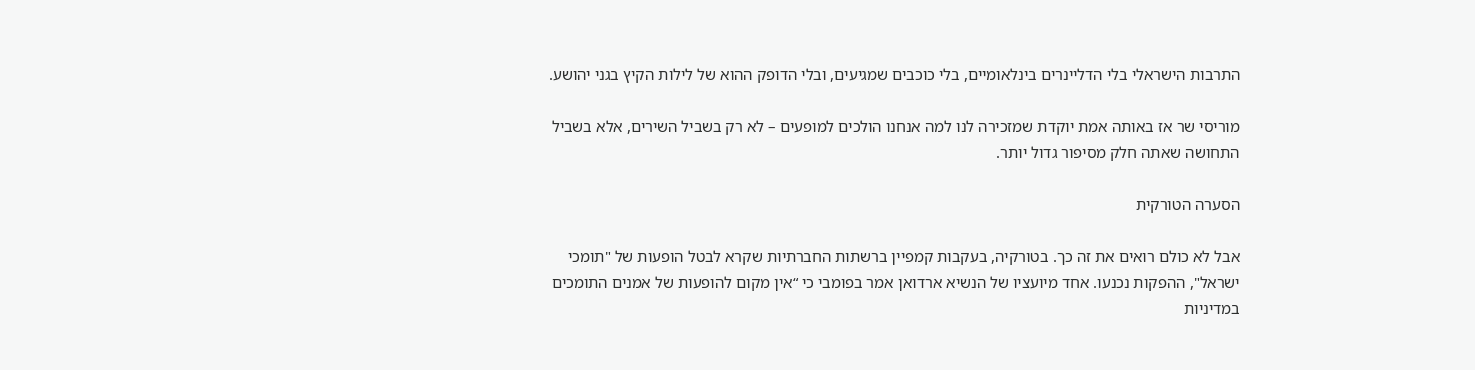התרבות הישראלי בלי הדליינרים בינלאומיים, בלי כוכבים שמגיעים, ובלי הדופק ההוא של לילות הקיץ בגני יהושע.

מוריסי שר אז באותה אמת יוקדת שמזכירה לנו למה אנחנו הולכים למופעים – לא רק בשביל השירים, אלא בשביל התחושה שאתה חלק מסיפור גדול יותר.

הסערה הטורקית

אבל לא כולם רואים את זה כך. בטורקיה, בעקבות קמפיין ברשתות החברתיות שקרא לבטל הופעות של "תומכי ישראל", ההפקות נכנעו. אחד מיועציו של הנשיא ארדואן אמר בפומבי כי “אין מקום להופעות של אמנים התומכים במדיניות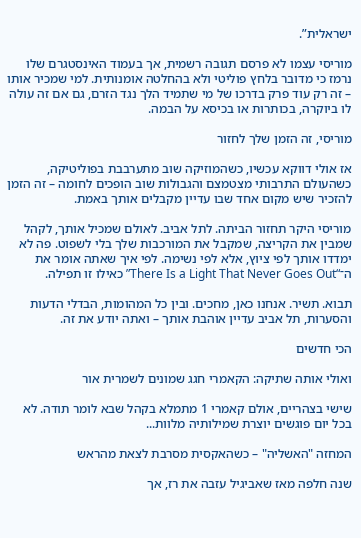ישראלית”.

מוריסי עצמו לא פרסם תגובה רשמית, אך בעמוד האינסטגרם שלו נרמז כי מדובר בלחץ פוליטי ולא בהחלטה אומנותית. למי שמכיר אותו – זה רק עוד פרק בדרכו של מי שתמיד הלך נגד הזרם, גם אם זה עולה לו ביוקרה, בכותרות או בכיסא על הבמה.

מוריסי, זה הזמן שלך לחזור

אז אולי דווקא עכשיו, כשהמוזיקה שוב מתערבבת בפוליטיקה, כשהעולם התרבותי מצטמצם והגבולות שוב הופכים לחומה – זה הזמן להזכיר שיש מקום אחד שבו עדיין מקבלים אותך באמת.

מוריסי היקר תחזור הביתה. לתל אביב. לאולם שמכיל אותך, לקהל שמבין את הקריצה, שמקבל את המורכבות שלך בלי לשפוט. פה לא ימדדו אותך לפי ציוץ, אלא לפי נשימה. לפי איך שאתה אומר את ה־“There Is a Light That Never Goes Out” כאילו זו תפילה.

תבוא. תשיר. אנחנו כאן, מחכים. ובין כל המהומות, הבדלי הדעות והסערות, תל אביב עדיין אוהבת אותך – ואתה יודע את זה.

הכי חדשים

ואולי אותה שתיקה: הקאמרי חגג שמונים לשמרית אור

שישי בצהריים, אולם קאמרי 1 מתמלא בקהל שבא לומר תודה. לא בכל יום פוגשים יוצרת שמילותיה מלוות...

המחזה "האשליה" – כשהאקסית מסרבת לצאת מהראש

שנה חלפה מאז שאביגיל עזבה את רז, אך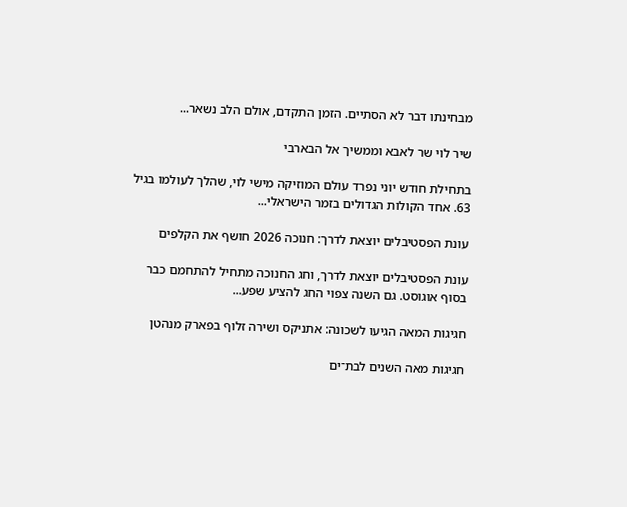מבחינתו דבר לא הסתיים. הזמן התקדם, אולם הלב נשאר...

שיר לוי שר לאבא וממשיך אל הבארבי

בתחילת חודש יוני נפרד עולם המוזיקה מישי לוי, שהלך לעולמו בגיל 63. אחד הקולות הגדולים בזמר הישראלי...

עונת הפסטיבלים יוצאת לדרך: חנוכה 2026 חושף את הקלפים

עונת הפסטיבלים יוצאת לדרך, וחג החנוכה מתחיל להתחמם כבר בסוף אוגוסט. גם השנה צפוי החג להציע שפע...

חגיגות המאה הגיעו לשכונה: אתניקס ושירה זלוף בפארק מנהטן

חגיגות מאה השנים לבת־ים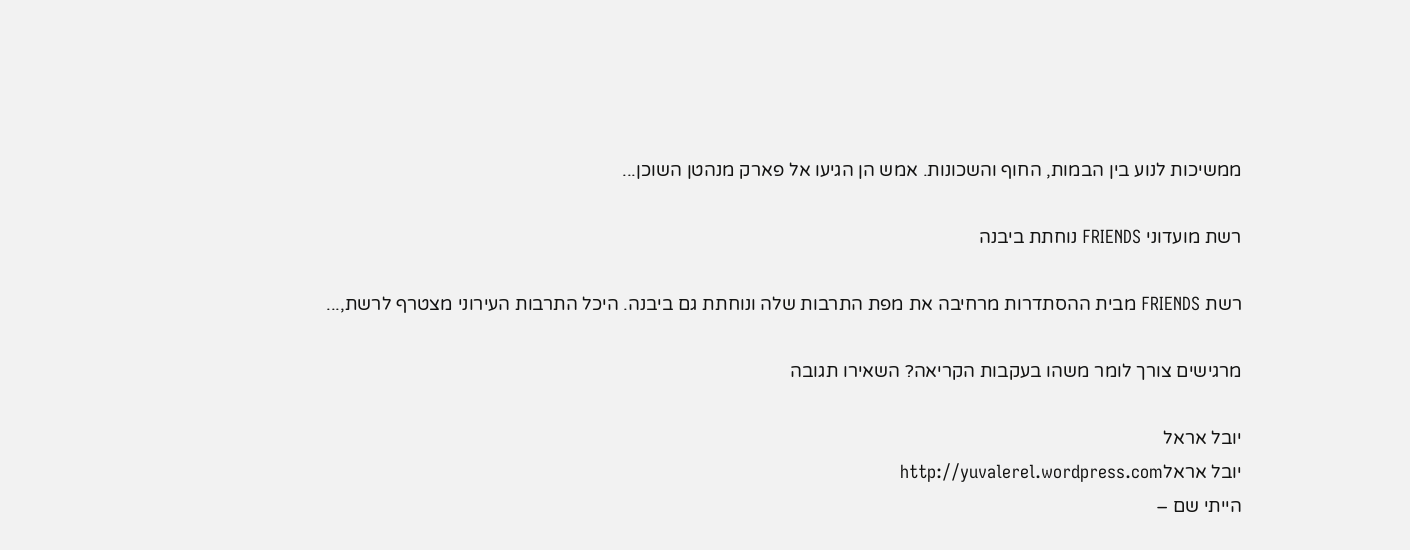ממשיכות לנוע בין הבמות, החוף והשכונות. אמש הן הגיעו אל פארק מנהטן השוכן...

רשת מועדוני FRIENDS נוחתת ביבנה

רשת FRIENDS מבית ההסתדרות מרחיבה את מפת התרבות שלה ונוחתת גם ביבנה. היכל התרבות העירוני מצטרף לרשת,...

מרגישים צורך לומר משהו בעקבות הקריאה? השאירו תגובה

יובל אראל
יובל אראלhttp://yuvalerel.wordpress.com
הייתי שם –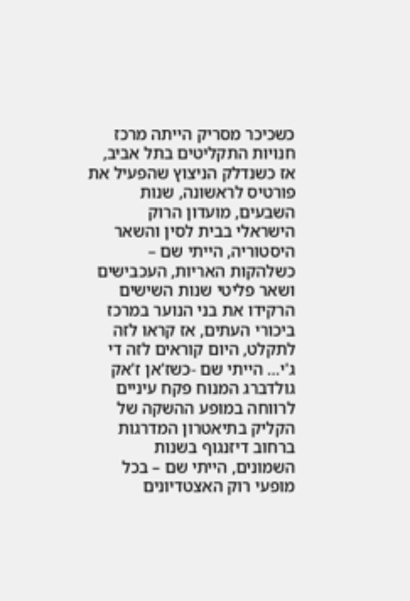כשכיכר מסריק הייתה מרכז חנויות התקליטים בתל אביב, אז כשנדלק הניצוץ שהפעיל את פורטיס לראשונה, שנות השבעים, מועדון הרוק הישראלי בבית לסין והשאר היסטוריה, הייתי שם – כשלהקות האריות, העכבישים ושאר פליטי שנות השישים הרקידו את בני הנוער במרכז ביכורי העתים, אז קראו לזה לתקלט, היום קוראים לזה די ג'י… הייתי שם -כשז'אן ז'אק גולדברג המנוח פקח עיניים לרווחה במופע ההשקה של הקליק בתיאטרון המדרגות ברחוב דיזנגוף בשנות השמונים, הייתי שם – בכל מופעי רוק האצטדיונים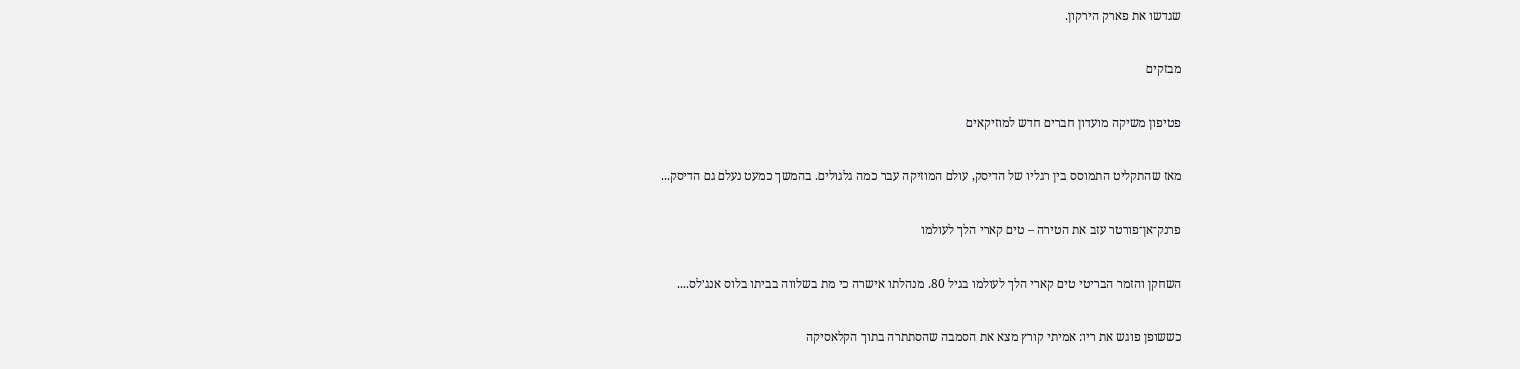שגדשו את פארק הירקון.

מבזקים

פטיפון משיקה מועדון חברים חדש למוזיקאים

מאז שהתקליט התמוסס בין רגליו של הדיסק, עולם המוזיקה עבר כמה גלגולים. בהמשך כמעט נעלם גם הדיסק...

פרנק־אן־פורטר עזב את הטירה – טים קארי הלך לעולמו

השחקן והזמר הבריטי טים קארי הלך לעולמו בגיל 80. מנהלתו אישרה כי מת בשלווה בביתו בלוס אנג׳לס....

כששופן פוגש את ריו: אמיתי קורץ מצא את הסמבה שהסתתרה בתוך הקלאסיקה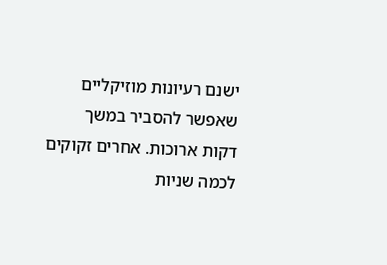ישנם רעיונות מוזיקליים שאפשר להסביר במשך דקות ארוכות. אחרים זקוקים לכמה שניות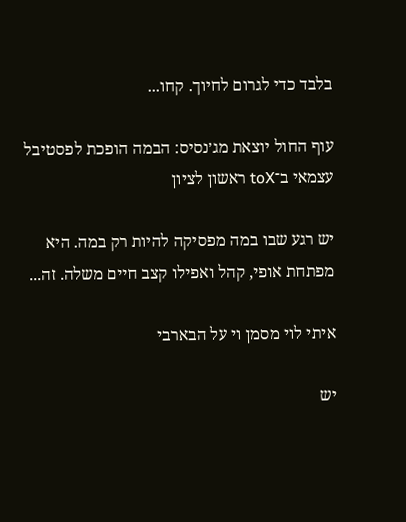בלבד כדי לגרום לחיוך. קחו...

עוף החול יוצאת מג׳נסיס: הבמה הופכת לפסטיבל עצמאי ב־toX ראשון לציון

יש רגע שבו במה מפסיקה להיות רק במה. היא מפתחת אופי, קהל ואפילו קצב חיים משלה. זה...

איתי לוי מסמן וי על הבארבי

יש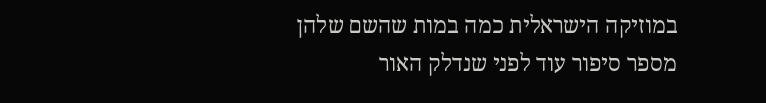במוזיקה הישראלית כמה במות שהשם שלהן מספר סיפור עוד לפני שנדלק האור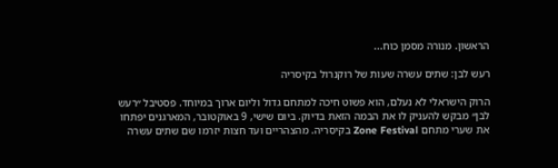הראשון. מנורה מסמן כוח...

רעש לבן: שתים עשרה שעות של רוקנרול בקיסריה

הרוק הישראלי לא נעלם, הוא פשוט חיכה למתחם גדול וליום ארוך במיוחד. פסטיבל ״רעש לבן״ מבקש להעניק לו את הבמה הזאת בדיוק. ביום שישי, 9 באוקטובר, המארגנים יפתחו את שערי מתחם Zone Festival בקיסריה. מהצהריים ועד חצות יזרמו שם שתים עשרה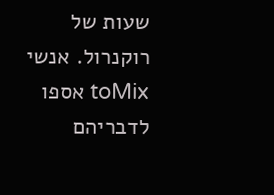שעות של רוקנרול. אנשי toMix אספו לדבריהם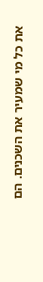את כל מי שמעיר את השכנים. הם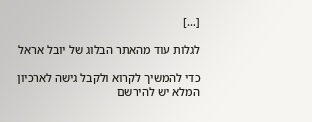[…]

לגלות עוד מהאתר הבלוג של יובל אראל

כדי להמשיך לקרוא ולקבל גישה לארכיון המלא יש להירשם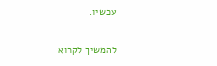עכשיו.

להמשיך לקרוא